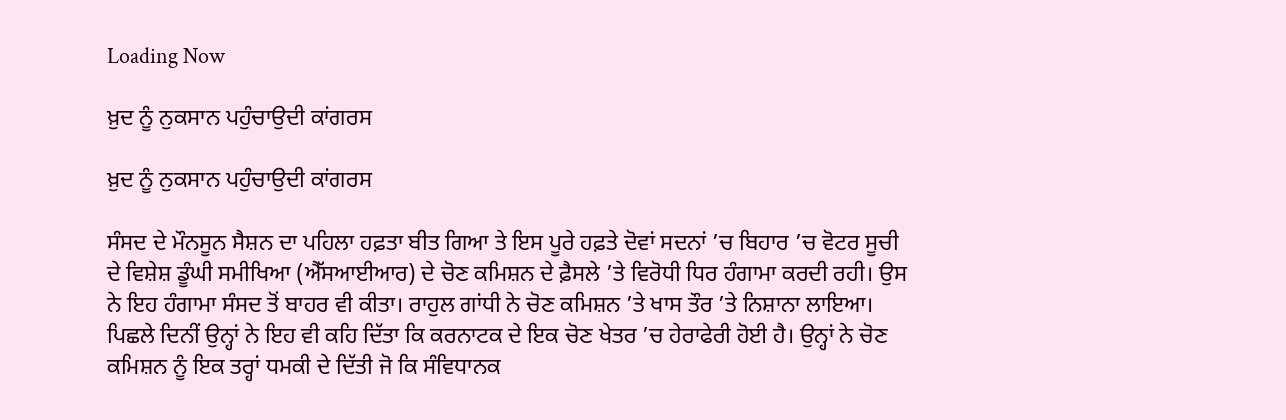Loading Now

ਖ਼ੁਦ ਨੂੰ ਨੁਕਸਾਨ ਪਹੁੰਚਾਉਦੀ ਕਾਂਗਰਸ

ਖ਼ੁਦ ਨੂੰ ਨੁਕਸਾਨ ਪਹੁੰਚਾਉਦੀ ਕਾਂਗਰਸ

ਸੰਸਦ ਦੇ ਮੌਨਸੂਨ ਸੈਸ਼ਨ ਦਾ ਪਹਿਲਾ ਹਫ਼ਤਾ ਬੀਤ ਗਿਆ ਤੇ ਇਸ ਪੂਰੇ ਹਫ਼ਤੇ ਦੋਵਾਂ ਸਦਨਾਂ ’ਚ ਬਿਹਾਰ ’ਚ ਵੋਟਰ ਸੂਚੀ ਦੇ ਵਿਸ਼ੇਸ਼ ਡੂੰਘੀ ਸਮੀਖਿਆ (ਐੱਸਆਈਆਰ) ਦੇ ਚੋਣ ਕਮਿਸ਼ਨ ਦੇ ਫ਼ੈਸਲੇ ’ਤੇ ਵਿਰੋਧੀ ਧਿਰ ਹੰਗਾਮਾ ਕਰਦੀ ਰਹੀ। ਉਸ ਨੇ ਇਹ ਹੰਗਾਮਾ ਸੰਸਦ ਤੋਂ ਬਾਹਰ ਵੀ ਕੀਤਾ। ਰਾਹੁਲ ਗਾਂਧੀ ਨੇ ਚੋਣ ਕਮਿਸ਼ਨ ’ਤੇ ਖਾਸ ਤੌਰ ’ਤੇ ਨਿਸ਼ਾਨਾ ਲਾਇਆ। ਪਿਛਲੇ ਦਿਨੀਂ ਉਨ੍ਹਾਂ ਨੇ ਇਹ ਵੀ ਕਹਿ ਦਿੱਤਾ ਕਿ ਕਰਨਾਟਕ ਦੇ ਇਕ ਚੋਣ ਖੇਤਰ ’ਚ ਹੇਰਾਫੇਰੀ ਹੋਈ ਹੈ। ਉਨ੍ਹਾਂ ਨੇ ਚੋਣ ਕਮਿਸ਼ਨ ਨੂੰ ਇਕ ਤਰ੍ਹਾਂ ਧਮਕੀ ਦੇ ਦਿੱਤੀ ਜੋ ਕਿ ਸੰਵਿਧਾਨਕ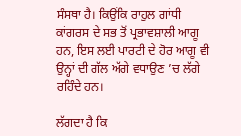ਸੰਸਥਾ ਹੈ। ਕਿਉਂਕਿ ਰਾਹੁਲ ਗਾਂਧੀ ਕਾਂਗਰਸ ਦੇ ਸਭ ਤੋਂ ਪ੍ਰਭਾਵਸ਼ਾਲੀ ਆਗੂ ਹਨ, ਇਸ ਲਈ ਪਾਰਟੀ ਦੇ ਹੋਰ ਆਗੂ ਵੀ ਉਨ੍ਹਾਂ ਦੀ ਗੱਲ ਅੱਗੇ ਵਧਾਉਣ ’ਚ ਲੱਗੇ ਰਹਿੰਦੇ ਹਨ।

ਲੱਗਦਾ ਹੈ ਕਿ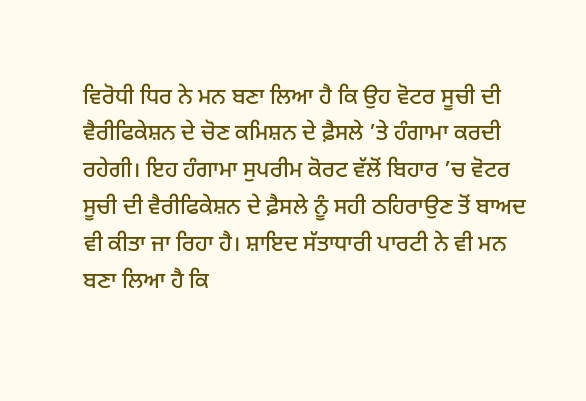ਵਿਰੋਧੀ ਧਿਰ ਨੇ ਮਨ ਬਣਾ ਲਿਆ ਹੈ ਕਿ ਉਹ ਵੋਟਰ ਸੂਚੀ ਦੀ ਵੈਰੀਫਿਕੇਸ਼ਨ ਦੇ ਚੋਣ ਕਮਿਸ਼ਨ ਦੇ ਫ਼ੈਸਲੇ ’ਤੇ ਹੰਗਾਮਾ ਕਰਦੀ ਰਹੇਗੀ। ਇਹ ਹੰਗਾਮਾ ਸੁਪਰੀਮ ਕੋਰਟ ਵੱਲੋਂ ਬਿਹਾਰ ’ਚ ਵੋਟਰ ਸੂਚੀ ਦੀ ਵੈਰੀਫਿਕੇਸ਼ਨ ਦੇ ਫ਼ੈਸਲੇ ਨੂੰ ਸਹੀ ਠਹਿਰਾਉਣ ਤੋਂ ਬਾਅਦ ਵੀ ਕੀਤਾ ਜਾ ਰਿਹਾ ਹੈ। ਸ਼ਾਇਦ ਸੱਤਾਧਾਰੀ ਪਾਰਟੀ ਨੇ ਵੀ ਮਨ ਬਣਾ ਲਿਆ ਹੈ ਕਿ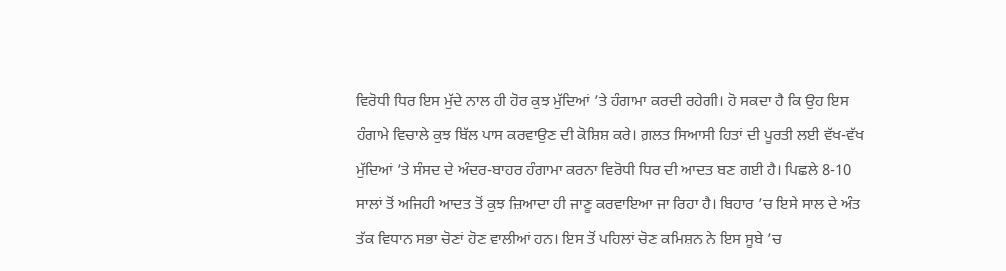ਵਿਰੋਧੀ ਧਿਰ ਇਸ ਮੁੱਦੇ ਨਾਲ ਹੀ ਹੋਰ ਕੁਝ ਮੁੱਦਿਆਂ ’ਤੇ ਹੰਗਾਮਾ ਕਰਦੀ ਰਹੇਗੀ। ਹੋ ਸਕਦਾ ਹੈ ਕਿ ਉਹ ਇਸ ਹੰਗਾਮੇ ਵਿਚਾਲੇ ਕੁਝ ਬਿੱਲ ਪਾਸ ਕਰਵਾਉਣ ਦੀ ਕੋਸ਼ਿਸ਼ ਕਰੇ। ਗ਼ਲਤ ਸਿਆਸੀ ਹਿਤਾਂ ਦੀ ਪੂਰਤੀ ਲਈ ਵੱਖ-ਵੱਖ ਮੁੱਦਿਆਂ ’ਤੇ ਸੰਸਦ ਦੇ ਅੰਦਰ-ਬਾਹਰ ਹੰਗਾਮਾ ਕਰਨਾ ਵਿਰੋਧੀ ਧਿਰ ਦੀ ਆਦਤ ਬਣ ਗਈ ਹੈ। ਪਿਛਲੇ 8-10 ਸਾਲਾਂ ਤੋਂ ਅਜਿਹੀ ਆਦਤ ਤੋਂ ਕੁਝ ਜ਼ਿਆਦਾ ਹੀ ਜਾਣੂ ਕਰਵਾਇਆ ਜਾ ਰਿਹਾ ਹੈ। ਬਿਹਾਰ ’ਚ ਇਸੇ ਸਾਲ ਦੇ ਅੰਤ ਤੱਕ ਵਿਧਾਨ ਸਭਾ ਚੋਣਾਂ ਹੋਣ ਵਾਲੀਆਂ ਹਨ। ਇਸ ਤੋਂ ਪਹਿਲਾਂ ਚੋਣ ਕਮਿਸ਼ਨ ਨੇ ਇਸ ਸੂਬੇ ’ਚ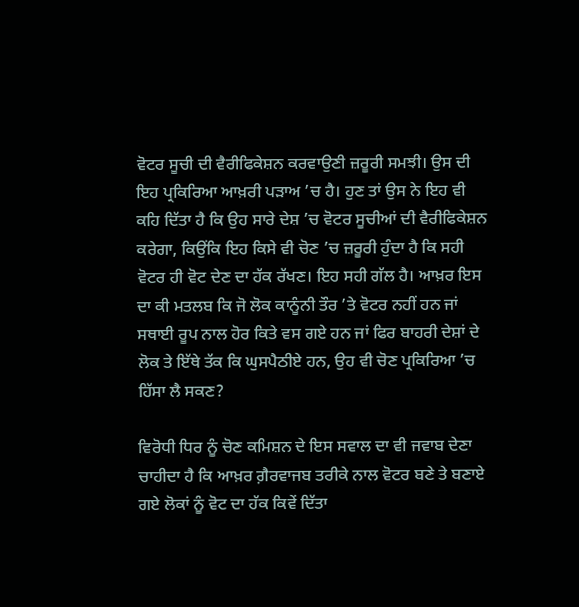ਵੋਟਰ ਸੂਚੀ ਦੀ ਵੈਰੀਫਿਕੇਸ਼ਨ ਕਰਵਾਉਣੀ ਜ਼ਰੂਰੀ ਸਮਝੀ। ਉਸ ਦੀ ਇਹ ਪ੍ਰਕਿਰਿਆ ਆਖ਼ਰੀ ਪੜਾਅ ’ਚ ਹੈ। ਹੁਣ ਤਾਂ ਉਸ ਨੇ ਇਹ ਵੀ ਕਹਿ ਦਿੱਤਾ ਹੈ ਕਿ ਉਹ ਸਾਰੇ ਦੇਸ਼ ’ਚ ਵੋਟਰ ਸੂਚੀਆਂ ਦੀ ਵੈਰੀਫਿਕੇਸ਼ਨ ਕਰੇਗਾ, ਕਿਉਂਕਿ ਇਹ ਕਿਸੇ ਵੀ ਚੋਣ ’ਚ ਜ਼ਰੂਰੀ ਹੁੰਦਾ ਹੈ ਕਿ ਸਹੀ ਵੋਟਰ ਹੀ ਵੋਟ ਦੇਣ ਦਾ ਹੱਕ ਰੱਖਣ। ਇਹ ਸਹੀ ਗੱਲ ਹੈ। ਆਖ਼ਰ ਇਸ ਦਾ ਕੀ ਮਤਲਬ ਕਿ ਜੋ ਲੋਕ ਕਾਨੂੰਨੀ ਤੌਰ ’ਤੇ ਵੋਟਰ ਨਹੀਂ ਹਨ ਜਾਂ ਸਥਾਈ ਰੂਪ ਨਾਲ ਹੋਰ ਕਿਤੇ ਵਸ ਗਏ ਹਨ ਜਾਂ ਫਿਰ ਬਾਹਰੀ ਦੇਸ਼ਾਂ ਦੇ ਲੋਕ ਤੇ ਇੱਥੇ ਤੱਕ ਕਿ ਘੁਸਪੈਠੀਏ ਹਨ, ਉਹ ਵੀ ਚੋਣ ਪ੍ਰਕਿਰਿਆ ’ਚ ਹਿੱਸਾ ਲੈ ਸਕਣ?

ਵਿਰੋਧੀ ਧਿਰ ਨੂੰ ਚੋਣ ਕਮਿਸ਼ਨ ਦੇ ਇਸ ਸਵਾਲ ਦਾ ਵੀ ਜਵਾਬ ਦੇਣਾ ਚਾਹੀਦਾ ਹੈ ਕਿ ਆਖ਼ਰ ਗ਼ੈਰਵਾਜਬ ਤਰੀਕੇ ਨਾਲ ਵੋਟਰ ਬਣੇ ਤੇ ਬਣਾਏ ਗਏ ਲੋਕਾਂ ਨੂੰ ਵੋਟ ਦਾ ਹੱਕ ਕਿਵੇਂ ਦਿੱਤਾ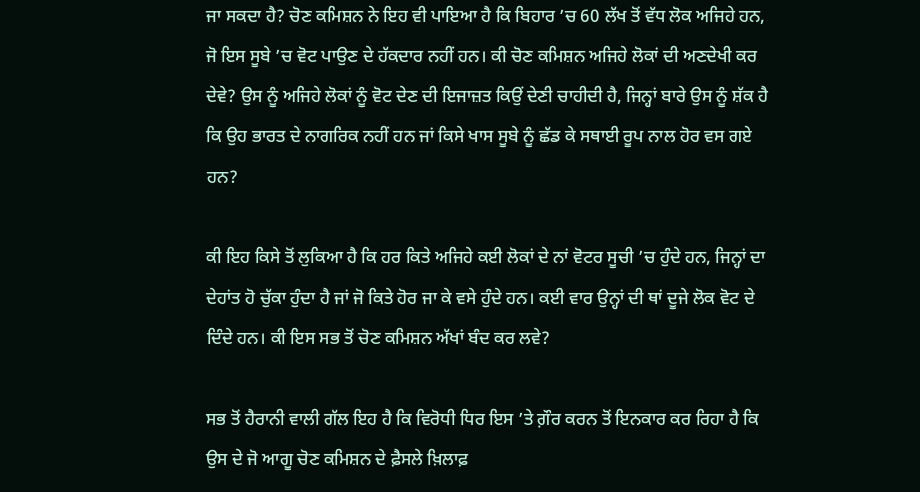ਜਾ ਸਕਦਾ ਹੈ? ਚੋਣ ਕਮਿਸ਼ਨ ਨੇ ਇਹ ਵੀ ਪਾਇਆ ਹੈ ਕਿ ਬਿਹਾਰ ’ਚ 60 ਲੱਖ ਤੋਂ ਵੱਧ ਲੋਕ ਅਜਿਹੇ ਹਨ, ਜੋ ਇਸ ਸੂਬੇ ’ਚ ਵੋਟ ਪਾਉਣ ਦੇ ਹੱਕਦਾਰ ਨਹੀਂ ਹਨ। ਕੀ ਚੋਣ ਕਮਿਸ਼ਨ ਅਜਿਹੇ ਲੋਕਾਂ ਦੀ ਅਣਦੇਖੀ ਕਰ ਦੇਵੇ? ਉਸ ਨੂੰ ਅਜਿਹੇ ਲੋਕਾਂ ਨੂੰ ਵੋਟ ਦੇਣ ਦੀ ਇਜਾਜ਼ਤ ਕਿਉਂ ਦੇਣੀ ਚਾਹੀਦੀ ਹੈ, ਜਿਨ੍ਹਾਂ ਬਾਰੇ ਉਸ ਨੂੰ ਸ਼ੱਕ ਹੈ ਕਿ ਉਹ ਭਾਰਤ ਦੇ ਨਾਗਰਿਕ ਨਹੀਂ ਹਨ ਜਾਂ ਕਿਸੇ ਖਾਸ ਸੂਬੇ ਨੂੰ ਛੱਡ ਕੇ ਸਥਾਈ ਰੂਪ ਨਾਲ ਹੋਰ ਵਸ ਗਏ ਹਨ?

ਕੀ ਇਹ ਕਿਸੇ ਤੋਂ ਲੁਕਿਆ ਹੈ ਕਿ ਹਰ ਕਿਤੇ ਅਜਿਹੇ ਕਈ ਲੋਕਾਂ ਦੇ ਨਾਂ ਵੋਟਰ ਸੂਚੀ ’ਚ ਹੁੰਦੇ ਹਨ, ਜਿਨ੍ਹਾਂ ਦਾ ਦੇਹਾਂਤ ਹੋ ਚੁੱਕਾ ਹੁੰਦਾ ਹੈ ਜਾਂ ਜੋ ਕਿਤੇ ਹੋਰ ਜਾ ਕੇ ਵਸੇ ਹੁੰਦੇ ਹਨ। ਕਈ ਵਾਰ ਉਨ੍ਹਾਂ ਦੀ ਥਾਂ ਦੂਜੇ ਲੋਕ ਵੋਟ ਦੇ ਦਿੰਦੇ ਹਨ। ਕੀ ਇਸ ਸਭ ਤੋਂ ਚੋਣ ਕਮਿਸ਼ਨ ਅੱਖਾਂ ਬੰਦ ਕਰ ਲਵੇ?

ਸਭ ਤੋਂ ਹੈਰਾਨੀ ਵਾਲੀ ਗੱਲ ਇਹ ਹੈ ਕਿ ਵਿਰੋਧੀ ਧਿਰ ਇਸ ’ਤੇ ਗ਼ੌਰ ਕਰਨ ਤੋਂ ਇਨਕਾਰ ਕਰ ਰਿਹਾ ਹੈ ਕਿ ਉਸ ਦੇ ਜੋ ਆਗੂ ਚੋਣ ਕਮਿਸ਼ਨ ਦੇ ਫ਼ੈਸਲੇ ਖ਼ਿਲਾਫ਼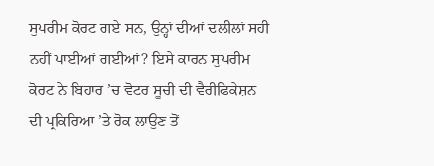ਸੁਪਰੀਮ ਕੋਰਟ ਗਏ ਸਨ, ਉਨ੍ਹਾਂ ਦੀਆਂ ਦਲੀਲਾਂ ਸਹੀ ਨਹੀਂ ਪਾਈਆਂ ਗਈਆਂ? ਇਸੇ ਕਾਰਨ ਸੁਪਰੀਮ ਕੋਰਟ ਨੇ ਬਿਹਾਰ ’ਚ ਵੋਟਰ ਸੂਚੀ ਦੀ ਵੈਰੀਫਿਕੇਸ਼ਨ ਦੀ ਪ੍ਰਕਿਰਿਆ ’ਤੇ ਰੋਕ ਲਾਉਣ ਤੋਂ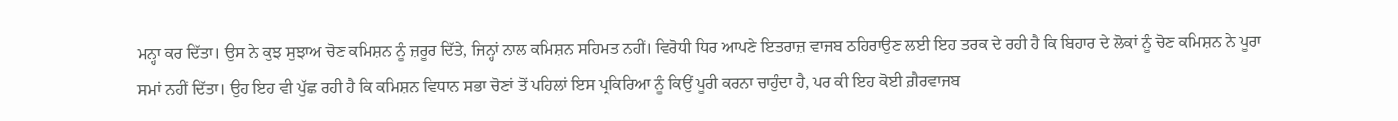ਮਨ੍ਹਾ ਕਰ ਦਿੱਤਾ। ਉਸ ਨੇ ਕੁਝ ਸੁਝਾਅ ਚੋਣ ਕਮਿਸ਼ਨ ਨੂੰ ਜ਼ਰੂਰ ਦਿੱਤੇ, ਜਿਨ੍ਹਾਂ ਨਾਲ ਕਮਿਸ਼ਨ ਸਹਿਮਤ ਨਹੀਂ। ਵਿਰੋਧੀ ਧਿਰ ਆਪਣੇ ਇਤਰਾਜ਼ ਵਾਜਬ ਠਹਿਰਾਉਣ ਲਈ ਇਹ ਤਰਕ ਦੇ ਰਹੀ ਹੈ ਕਿ ਬਿਹਾਰ ਦੇ ਲੋਕਾਂ ਨੂੰ ਚੋਣ ਕਮਿਸ਼ਨ ਨੇ ਪੂਰਾ ਸਮਾਂ ਨਹੀਂ ਦਿੱਤਾ। ਉਹ ਇਹ ਵੀ ਪੁੱਛ ਰਹੀ ਹੈ ਕਿ ਕਮਿਸ਼ਨ ਵਿਧਾਨ ਸਭਾ ਚੋਣਾਂ ਤੋਂ ਪਹਿਲਾਂ ਇਸ ਪ੍ਰਕਿਰਿਆ ਨੂੰ ਕਿਉਂ ਪੂਰੀ ਕਰਨਾ ਚਾਹੁੰਦਾ ਹੈ, ਪਰ ਕੀ ਇਹ ਕੋਈ ਗ਼ੈਰਵਾਜਬ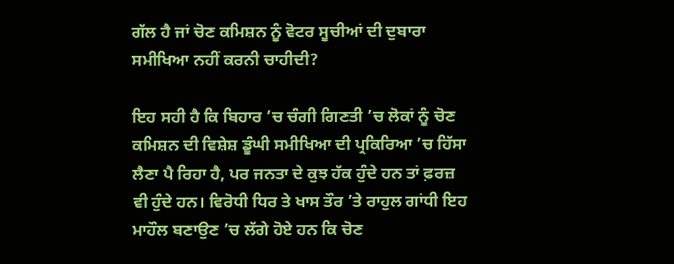ਗੱਲ ਹੈ ਜਾਂ ਚੋਣ ਕਮਿਸ਼ਨ ਨੂੰ ਵੋਟਰ ਸੂਚੀਆਂ ਦੀ ਦੁਬਾਰਾ ਸਮੀਖਿਆ ਨਹੀਂ ਕਰਨੀ ਚਾਹੀਦੀ?

ਇਹ ਸਹੀ ਹੈ ਕਿ ਬਿਹਾਰ ’ਚ ਚੰਗੀ ਗਿਣਤੀ ’ਚ ਲੋਕਾਂ ਨੂੰ ਚੋਣ ਕਮਿਸ਼ਨ ਦੀ ਵਿਸ਼ੇਸ਼ ਡੂੰਘੀ ਸਮੀਖਿਆ ਦੀ ਪ੍ਰਕਿਰਿਆ ’ਚ ਹਿੱਸਾ ਲੈਣਾ ਪੈ ਰਿਹਾ ਹੈ, ਪਰ ਜਨਤਾ ਦੇ ਕੁਝ ਹੱਕ ਹੁੰਦੇ ਹਨ ਤਾਂ ਫ਼ਰਜ਼ ਵੀ ਹੁੰਦੇ ਹਨ। ਵਿਰੋਧੀ ਧਿਰ ਤੇ ਖਾਸ ਤੌਰ ’ਤੇ ਰਾਹੁਲ ਗਾਂਧੀ ਇਹ ਮਾਹੌਲ ਬਣਾਉਣ ’ਚ ਲੱਗੇ ਹੋਏ ਹਨ ਕਿ ਚੋਣ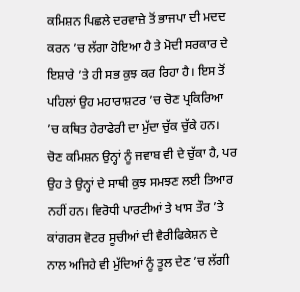ਕਮਿਸ਼ਨ ਪਿਛਲੇ ਦਰਵਾਜ਼ੇ ਤੋਂ ਭਾਜਪਾ ਦੀ ਮਦਦ ਕਰਨ ’ਚ ਲੱਗਾ ਹੋਇਆ ਹੈ ਤੇ ਮੋਦੀ ਸਰਕਾਰ ਦੇ ਇਸ਼ਾਰੇ ’ਤੇ ਹੀ ਸਭ ਕੁਝ ਕਰ ਰਿਹਾ ਹੈ। ਇਸ ਤੋਂ ਪਹਿਲਾਂ ਉਹ ਮਹਾਰਾਸ਼ਟਰ ’ਚ ਚੋਣ ਪ੍ਰਕਿਰਿਆ ’ਚ ਕਥਿਤ ਹੇਰਾਫੇਰੀ ਦਾ ਮੁੱਦਾ ਚੁੱਕ ਚੁੱਕੇ ਹਨ। ਚੋਣ ਕਮਿਸ਼ਨ ਉਨ੍ਹਾਂ ਨੂੰ ਜਵਾਬ ਵੀ ਦੇ ਚੁੱਕਾ ਹੈ, ਪਰ ਉਹ ਤੇ ਉਨ੍ਹਾਂ ਦੇ ਸਾਥੀ ਕੁਝ ਸਮਝਣ ਲਈ ਤਿਆਰ ਨਹੀਂ ਹਨ। ਵਿਰੋਧੀ ਪਾਰਟੀਆਂ ਤੇ ਖਾਸ ਤੌਰ ’ਤੇ ਕਾਂਗਰਸ ਵੋਟਰ ਸੂਚੀਆਂ ਦੀ ਵੈਰੀਫਿਕੇਸ਼ਨ ਦੇ ਨਾਲ ਅਜਿਹੇ ਵੀ ਮੁੱਦਿਆਂ ਨੂੰ ਤੂਲ ਦੇਣ ’ਚ ਲੱਗੀ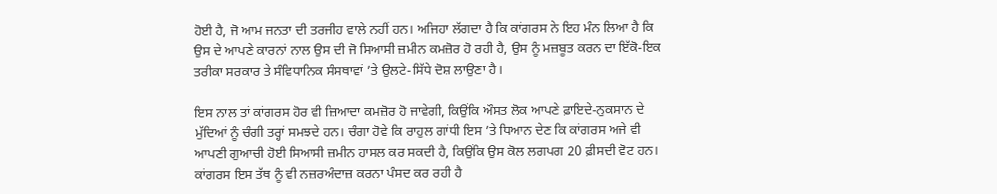ਹੋਈ ਹੈ, ਜੋ ਆਮ ਜਨਤਾ ਦੀ ਤਰਜੀਹ ਵਾਲੇ ਨਹੀਂ ਹਨ। ਅਜਿਹਾ ਲੱਗਦਾ ਹੈ ਕਿ ਕਾਂਗਰਸ ਨੇ ਇਹ ਮੰਨ ਲਿਆ ਹੈ ਕਿ ਉਸ ਦੇ ਆਪਣੇ ਕਾਰਨਾਂ ਨਾਲ ਉਸ ਦੀ ਜੋ ਸਿਆਸੀ ਜ਼ਮੀਨ ਕਮਜ਼ੋਰ ਹੋ ਰਹੀ ਹੈ, ਉਸ ਨੂੰ ਮਜ਼ਬੂਤ ਕਰਨ ਦਾ ਇੱਕੋ-ਇਕ ਤਰੀਕਾ ਸਰਕਾਰ ਤੇ ਸੰਵਿਧਾਨਿਕ ਸੰਸਥਾਵਾਂ ’ਤੇ ਉਲਟੇ-ਸਿੱਧੇ ਦੋਸ਼ ਲਾਉਣਾ ਹੈ।

ਇਸ ਨਾਲ ਤਾਂ ਕਾਂਗਰਸ ਹੋਰ ਵੀ ਜ਼ਿਆਦਾ ਕਮਜ਼ੋਰ ਹੋ ਜਾਵੇਗੀ, ਕਿਉਂਕਿ ਔਸਤ ਲੋਕ ਆਪਣੇ ਫ਼ਾਇਦੇ-ਨੁਕਸਾਨ ਦੇ ਮੁੱਦਿਆਂ ਨੂੰ ਚੰਗੀ ਤਰ੍ਹਾਂ ਸਮਝਦੇ ਹਨ। ਚੰਗਾ ਹੋਵੇ ਕਿ ਰਾਹੁਲ ਗਾਂਧੀ ਇਸ ’ਤੇ ਧਿਆਨ ਦੇਣ ਕਿ ਕਾਂਗਰਸ ਅਜੇ ਵੀ ਆਪਣੀ ਗੁਆਚੀ ਹੋਈ ਸਿਆਸੀ ਜ਼ਮੀਨ ਹਾਸਲ ਕਰ ਸਕਦੀ ਹੈ, ਕਿਉਂਕਿ ਉਸ ਕੋਲ ਲਗਪਗ 20 ਫ਼ੀਸਦੀ ਵੋਟ ਹਨ। ਕਾਂਗਰਸ ਇਸ ਤੱਥ ਨੂੰ ਵੀ ਨਜ਼ਰਅੰਦਾਜ਼ ਕਰਨਾ ਪੰਸਦ ਕਰ ਰਹੀ ਹੈ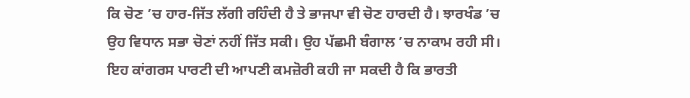ਕਿ ਚੋਣ ’ਚ ਹਾਰ-ਜਿੱਤ ਲੱਗੀ ਰਹਿੰਦੀ ਹੈ ਤੇ ਭਾਜਪਾ ਵੀ ਚੋਣ ਹਾਰਦੀ ਹੈ। ਝਾਰਖੰਡ ’ਚ ਉਹ ਵਿਧਾਨ ਸਭਾ ਚੋਣਾਂ ਨਹੀਂ ਜਿੱਤ ਸਕੀ। ਉਹ ਪੱਛਮੀ ਬੰਗਾਲ ’ਚ ਨਾਕਾਮ ਰਹੀ ਸੀ। ਇਹ ਕਾਂਗਰਸ ਪਾਰਟੀ ਦੀ ਆਪਣੀ ਕਮਜ਼ੋਰੀ ਕਹੀ ਜਾ ਸਕਦੀ ਹੈ ਕਿ ਭਾਰਤੀ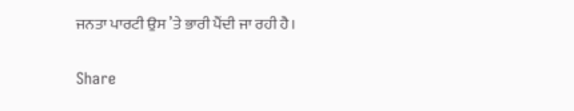ਜਨਤਾ ਪਾਰਟੀ ਉਸ ’ਤੇ ਭਾਰੀ ਪੈਂਦੀ ਜਾ ਰਹੀ ਹੈ।

Share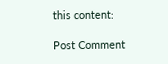this content:

Post Comment